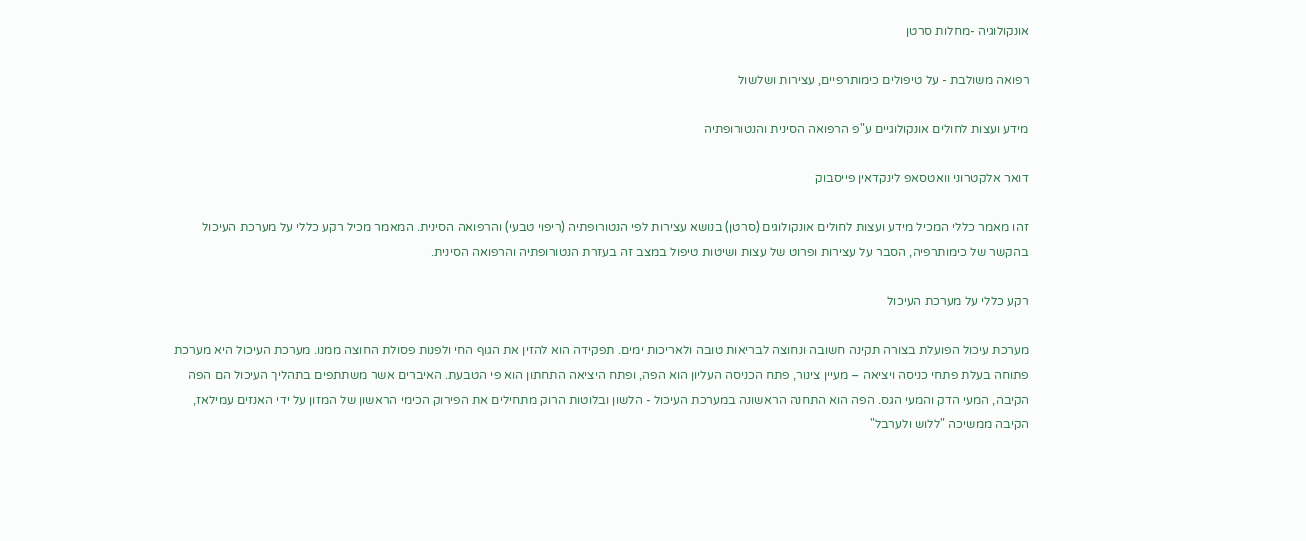אונקולוגיה -מחלות סרטן

רפואה משולבת - על טיפולים כימותרפיים, עצירות ושלשול

מידע ועצות לחולים אונקולוגיים ע"פ הרפואה הסינית והנטורופתיה

דואר אלקטרוני וואטסאפ לינקדאין פייסבוק

זהו מאמר כללי המכיל מידע ועצות לחולים אונקולוגים (סרטן) בנושא עצירות לפי הנטורופתיה (ריפוי טבעי) והרפואה הסינית. המאמר מכיל רקע כללי על מערכת העיכול בהקשר של כימותרפיה, הסבר על עצירות ופרוט של עצות ושיטות טיפול במצב זה בעזרת הנטורופתיה והרפואה הסינית.

רקע כללי על מערכת העיכול

מערכת עיכול הפועלת בצורה תקינה חשובה ונחוצה לבריאות טובה ולאריכות ימים. תפקידה הוא להזין את הגוף החי ולפנות פסולת החוצה ממנו. מערכת העיכול היא מערכת פתוחה בעלת פתחי כניסה ויציאה – מעיין צינור, פתח הכניסה העליון הוא הפה, ופתח היציאה התחתון הוא פי הטבעת. האיברים אשר משתתפים בתהליך העיכול הם הפה הקיבה, המעי הדק והמעי הגס. הפה הוא התחנה הראשונה במערכת העיכול - הלשון ובלוטות הרוק מתחילים את הפירוק הכימי הראשון של המזון על ידי האנזים עמילאז, הקיבה ממשיכה "ללוש ולערבל"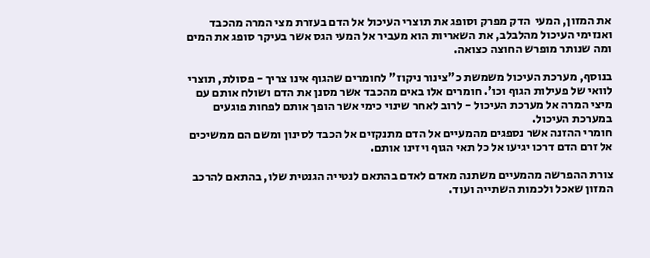את המזון, המעי  הדק מפרק וסופג את תוצרי העיכול אל הדם בעזרת מצי המרה מהכבד ואנזימי העיכול מהלבלב, את השאריות הוא מעביר אל המעי הגס אשר בעיקר סופג את המים ומה שנותר מופרש החוצה כצואה.

בנוסף, מערכת העיכול משמשת כ"צינור ניקוז" לחומרים שהגוף אינו צריך - פסולת, תוצרי לוואי של פעילות הגוף וכו'. חומרים אלו באים מהכבד אשר מסנן את הדם ושולח אותם עם מיצי המרה אל מערכת העיכול - לרוב לאחר שינוי כימי אשר הופך אותם לפחות פוגעים במערכת העיכול.
חומרי ההזנה אשר נספגים מהמעיים אל הדם מתנקזים אל הכבד לסינון ומשם הם ממשיכים אל זרם הדם דרכו יגיעו אל כל תאי הגוף ויזינו אותם.

צורת ההפרשה מהמעיים משתנה מאדם לאדם בהתאם לנטייה הגנטית שלו, בהתאם להרכב המזון שאכל ולכמות השתייה ועוד.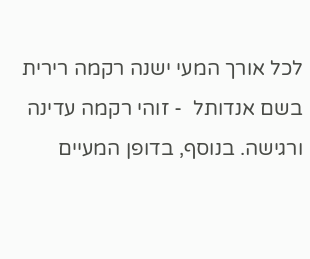לכל אורך המעי ישנה רקמה רירית בשם אנדותל  - זוהי רקמה עדינה ורגישה. בנוסף, בדופן המעיים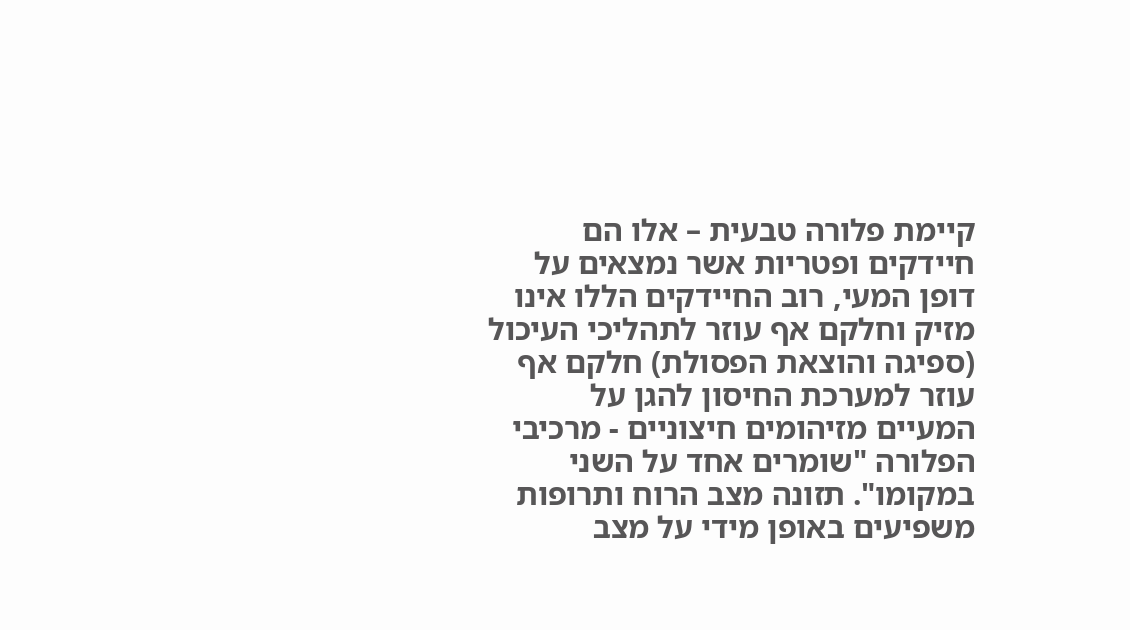קיימת פלורה טבעית – אלו הם חיידקים ופטריות אשר נמצאים על דופן המעי, רוב החיידקים הללו אינו מזיק וחלקם אף עוזר לתהליכי העיכול (ספיגה והוצאת הפסולת) חלקם אף עוזר למערכת החיסון להגן על המעיים מזיהומים חיצוניים - מרכיבי הפלורה "שומרים אחד על השני במקומו". תזונה מצב הרוח ותרופות משפיעים באופן מידי על מצב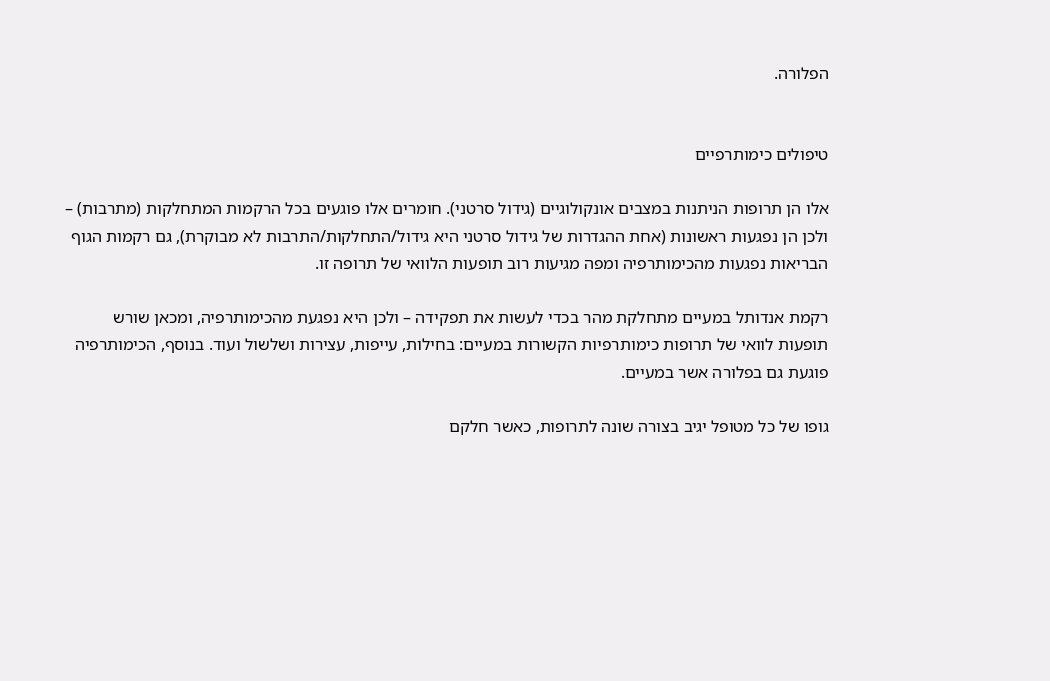הפלורה.


טיפולים כימותרפיים

אלו הן תרופות הניתנות במצבים אונקולוגיים (גידול סרטני). חומרים אלו פוגעים בכל הרקמות המתחלקות (מתרבות) – ולכן הן נפגעות ראשונות (אחת ההגדרות של גידול סרטני היא גידול/התחלקות/התרבות לא מבוקרת), גם רקמות הגוף הבריאות נפגעות מהכימותרפיה ומפה מגיעות רוב תופעות הלוואי של תרופה זו.

רקמת אנדותל במעיים מתחלקת מהר בכדי לעשות את תפקידה – ולכן היא נפגעת מהכימותרפיה, ומכאן שורש תופעות לוואי של תרופות כימותרפיות הקשורות במעיים: בחילות, עייפות, עצירות ושלשול ועוד. בנוסף, הכימותרפיה פוגעת גם בפלורה אשר במעיים.

גופו של כל מטופל יגיב בצורה שונה לתרופות, כאשר חלקם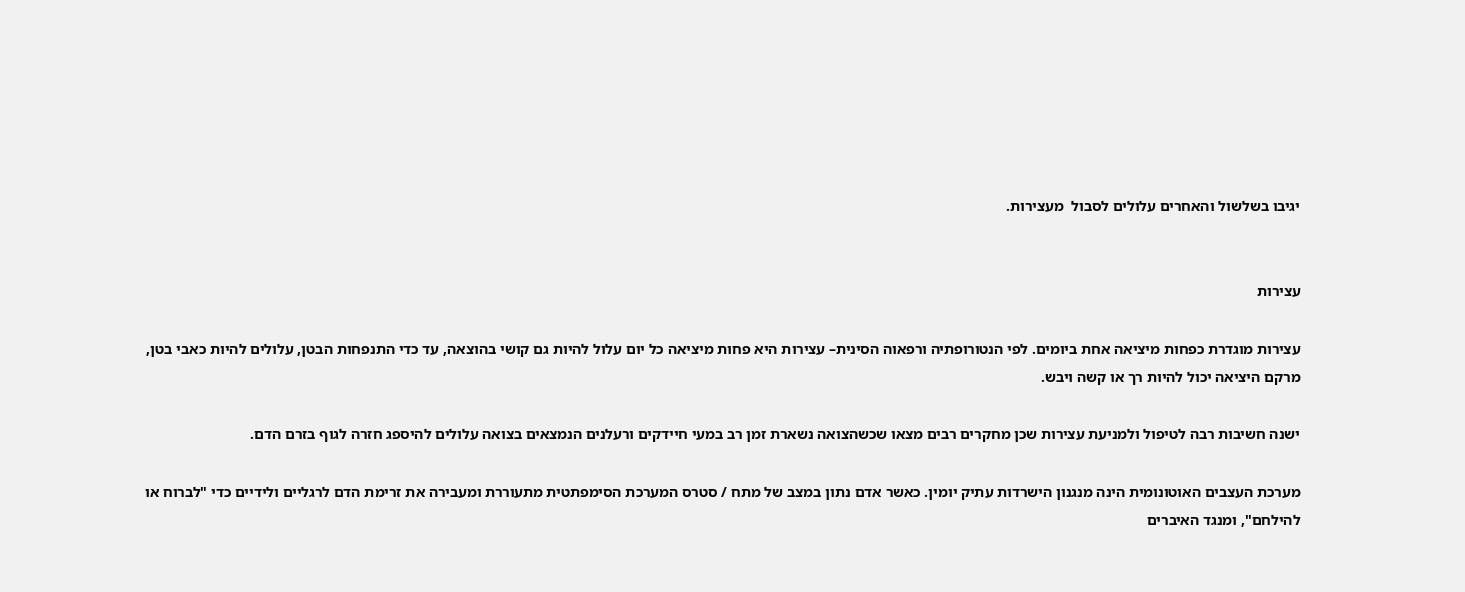יגיבו בשלשול והאחרים עלולים לסבול  מעצירות.


עצירות

עצירות מוגדרת כפחות מיציאה אחת ביומים. לפי הנטורופתיה ורפאוה הסינית– עצירות היא פחות מיציאה כל יום עלול להיות גם קושי בהוצאה, עד כדי התנפחות הבטן, עלולים להיות כאבי בטן, מרקם היציאה יכול להיות רך או קשה ויבש.

ישנה חשיבות רבה לטיפול ולמניעת עצירות שכן מחקרים רבים מצאו שכשהצואה נשארת זמן רב במעי חיידקים ורעלנים הנמצאים בצואה עלולים להיספג חזרה לגוף בזרם הדם.

מערכת העצבים האוטונומית הינה מנגנון הישרדות עתיק יומין. כאשר אדם נתון במצב של מתח / סטרס המערכת הסימפתטית מתעוררת ומעבירה את זרימת הדם לרגליים ולידיים כדי "לברוח או להילחם", ומנגד האיברים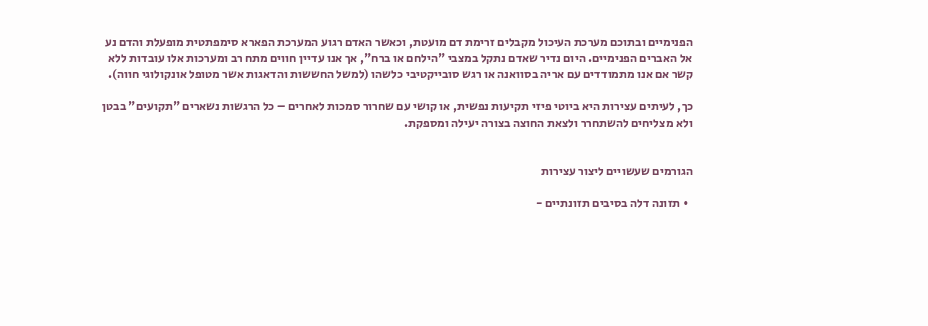הפנימיים ובתוכם מערכת העיכול מקבלים זרימת דם מועטת, וכאשר האדם רגוע המערכת הפארא סימפתטית מופעלת והדם נע אל האברים הפנימיים. היום נדיר שאדם נתקל במצבי "הילחם או ברח", אך אנו עדיין חווים מתח רב ומערכות אלו עובדות ללא קשר אם אנו מתמודדים עם אריה בסוואנה או רגש סובייקטיבי כלשהו (למשל החששות והדאגות אשר מטופל אונקולוגי חווה).

כך, לעיתים עצירות היא ביוטי פיזי תקיעות נפשית, או קושי עם שחרור סמכות לאחרים – כל הרגשות נשארים "תקועים" בבטן ולא מצליחים להשתחרר ולצאת החוצה בצורה יעילה ומספקת.


הגורמים שעשויים ליצור עצירות

  • תזונה דלה בסיבים תזונתיים -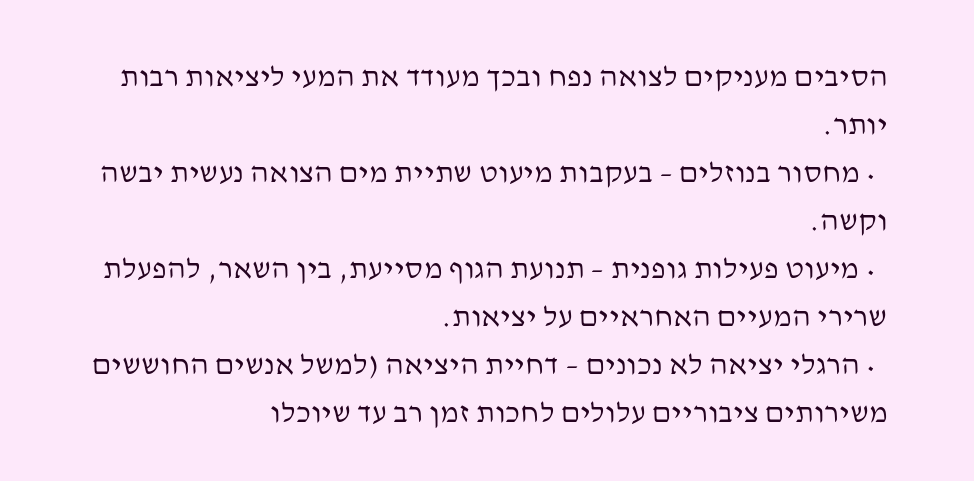הסיבים מעניקים לצואה נפח ובכך מעודד את המעי ליציאות רבות יותר.
  • מחסור בנוזלים – בעקבות מיעוט שתיית מים הצואה נעשית יבשה וקשה.
  • מיעוט פעילות גופנית – תנועת הגוף מסייעת, בין השאר, להפעלת שרירי המעיים האחראיים על יציאות.
  • הרגלי יציאה לא נכונים – דחיית היציאה (למשל אנשים החוששים משירותים ציבוריים עלולים לחכות זמן רב עד שיוכלו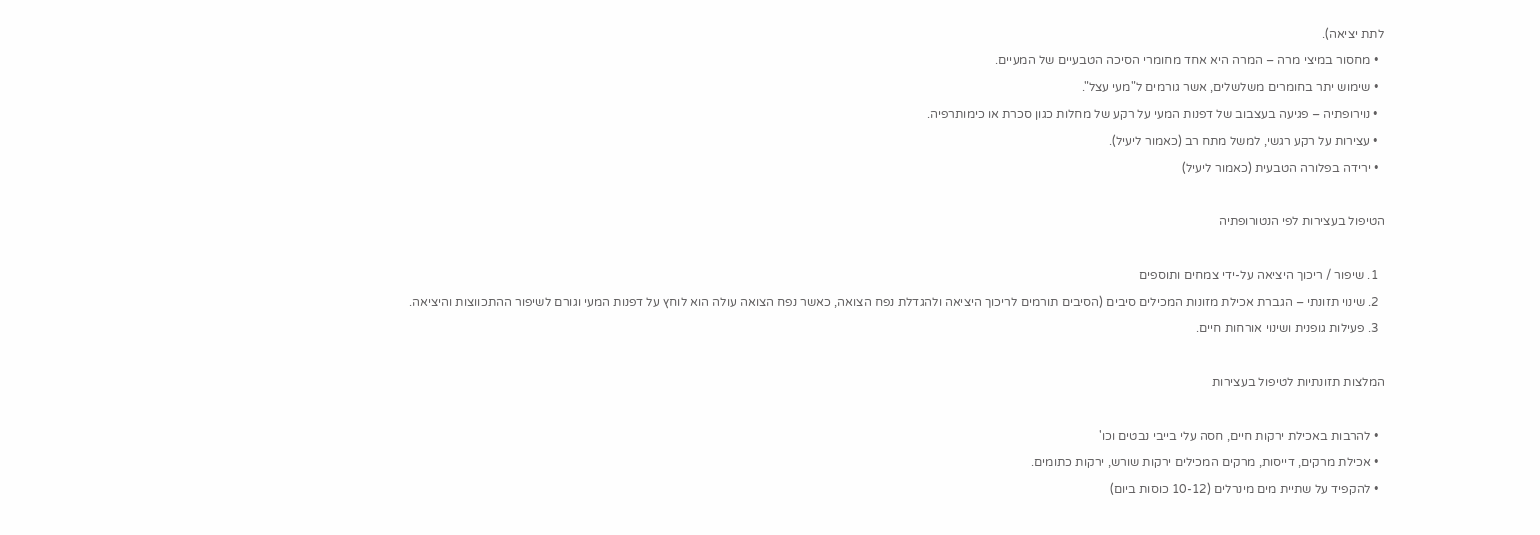לתת יציאה).
  • מחסור במיצי מרה – המרה היא אחד מחומרי הסיכה הטבעיים של המעיים.
  • שימוש יתר בחומרים משלשלים, אשר גורמים ל"מעי עצל".
  • נוירופתיה – פגיעה בעצבוב של דפנות המעי על רקע של מחלות כגון סכרת או כימותרפיה.
  • עצירות על רקע רגשי, למשל מתח רב (כאמור ליעיל).
  • ירידה בפלורה הטבעית (כאמור ליעיל)

הטיפול בעצירות לפי הנטורופתיה

  1. שיפור / ריכוך היציאה על-ידי צמחים ותוספים
  2. שינוי תזונתי – הגברת אכילת מזונות המכילים סיבים (הסיבים תורמים לריכוך היציאה ולהגדלת נפח הצואה, כאשר נפח הצואה עולה הוא לוחץ על דפנות המעי וגורם לשיפור ההתכווצות והיציאה.
  3. פעילות גופנית ושינוי אורחות חיים.

המלצות תזונתיות לטיפול בעצירות

  • להרבות באכילת ירקות חיים, חסה עלי בייבי נבטים וכו'
  • אכילת מרקים, דייסות, מרקים המכילים ירקות שורש, ירקות כתומים.
  • להקפיד על שתיית מים מינרלים (10-12 כוסות ביום)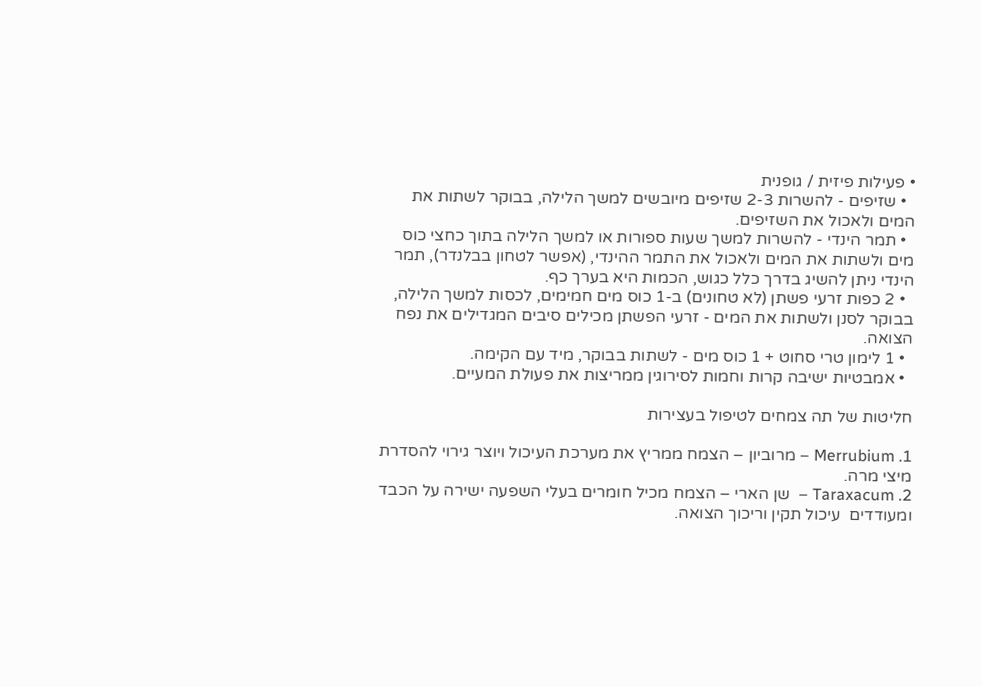• פעילות פיזית / גופנית
  • שזיפים - להשרות 2-3 שזיפים מיובשים למשך הלילה, בבוקר לשתות את המים ולאכול את השזיפים.
  • תמר הינדי - להשרות למשך שעות ספורות או למשך הלילה בתוך כחצי כוס מים ולשתות את המים ולאכול את התמר ההינדי, (אפשר לטחון בבלנדר), תמר הינדי ניתן להשיג בדרך כלל כגוש, הכמות היא בערך כף.
  • 2 כפות זרעי פשתן (לא טחונים) ב-1 כוס מים חמימים, לכסות למשך הלילה, בבוקר לסנן ולשתות את המים - זרעי הפשתן מכילים סיבים המגדילים את נפח הצואה.
  • 1 לימון טרי סחוט + 1 כוס מים - לשתות בבוקר, מיד עם הקימה.
  • אמבטיות ישיבה קרות וחמות לסירוגין ממריצות את פעולת המעיים.

חליטות של תה צמחים לטיפול בעצירות

1. Merrubium – מרוביון – הצמח ממריץ את מערכת העיכול ויוצר גירוי להסדרת מיצי מרה.
2. Taraxacum –  שן הארי – הצמח מכיל חומרים בעלי השפעה ישירה על הכבד ומעודדים  עיכול תקין וריכוך הצואה.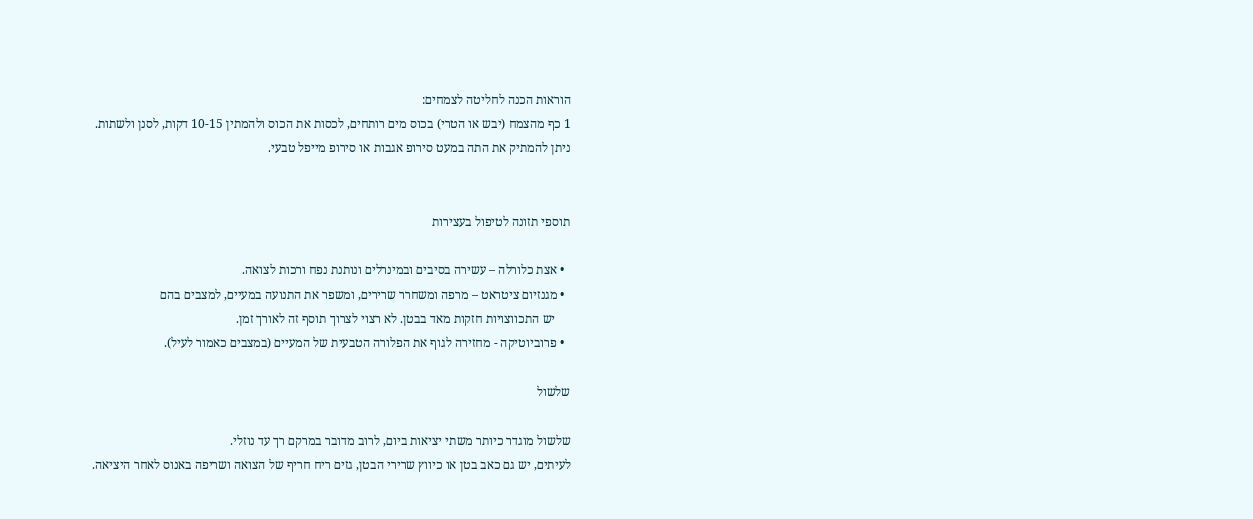הוראות הכנה לחליטה לצמחים:
1 כף מהצמח (יבש או הטרי) בכוס מים רותחים, לכסות את הכוס ולהמתין 10-15 דקות, לסנן ולשתות.
ניתן להמתיק את התה במעט סירופ אגבות או סירופ מייפל טבעי.


תוספי תזונה לטיפול בעצירות

  • אצת כלורלה – עשירה בסיבים ובמינרלים ונותנת נפח ורכות לצואה.
  • מגנזיום ציטראט – מרפה ומשחרר שרירים, ומשפר את התנועה במעיים, למצבים בהם
     יש התכווצויות חזקות מאד בבטן. לא רצוי לצרוך תוסף זה לאורך זמן.
  • פרוביוטיקה - מחזירה לגוף את הפלורה הטבעית של המעיים (במצבים כאמור לעיל).

שלשול

שלשול מוגדר כיותר משתי יציאות ביום, לרוב מדובר במרקם רך עד נוזלי.
לעיתים, יש גם כאב בטן או כיווץ שרירי הבטן, גזים ריח חריף של הצואה ושריפה באנוס לאחר היציאה.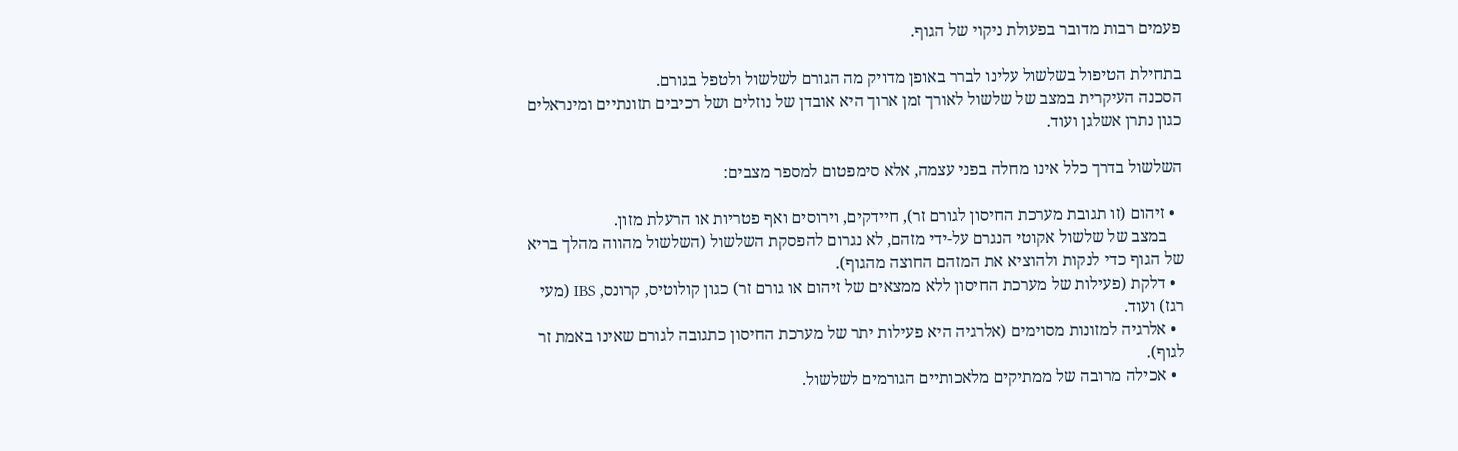פעמים רבות מדובר בפעולת ניקוי של הגוף.

בתחילת הטיפול בשלשול עלינו לברר באופן מדויק מה הגורם לשלשול ולטפל בגורם.
הסכנה העיקרית במצב של שלשול לאורך זמן ארוך היא אובדן של נוזלים ושל רכיבים תזונתיים ומינראלים כגון נתרן אשלגן ועוד.

השלשול בדרך כלל אינו מחלה בפני עצמה, אלא סימפטום למספר מצבים:

  • זיהום (זו תגובת מערכת החיסון לגורם זר), חיידקים, וירוסים ואף פטריות או הרעלת מזון.
    במצב של שלשול אקוטי הנגרם על-ידי מזהם, לא נגרום להפסקת השלשול (השלשול מהווה מהלך בריא של הגוף כדי לנקות ולהוציא את המזהם החוצה מהגוף).
  • דלקת (פעילות של מערכת החיסון ללא ממצאים של זיהום או גורם זר) כגון קולוטיס, קרונס, IBS (מעי רגז) ועוד.
  • אלרגיה למזונות מסוימים (אלרגיה היא פעילות יתר של מערכת החיסון כתגובה לגורם שאינו באמת זר לגוף).
  • אכילה מרובה של ממתיקים מלאכותיים הגורמים לשלשול.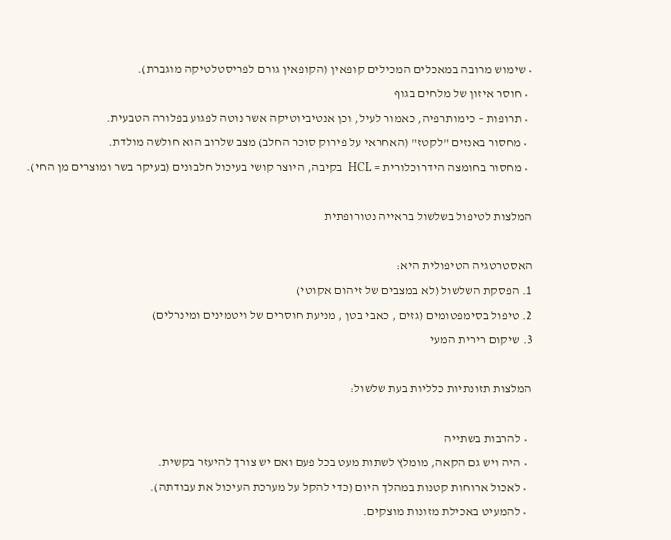• שימוש מרובה במאכלים המכילים קופאין (הקופאין גורם לפריסטלטיקה מוגברת).
  • חוסר איזון של מלחים בגוף
  • תרופות – כימותרפיה, כאמור לעיל, וכן אנטיביוטיקה אשר נוטה לפגוע בפלורה הטבעית.
  • מחסור באנזים "לקטז" (האחראי על פירוק סוכר החלב) מצב שלרוב הוא חולשה מולדת.
  • מחסור בחומצה הידרוכלורית = HCL  בקיבה, היוצר קושי בעיכול חלבונים (בעיקר בשר ומוצרים מן החי).

המלצות לטיפול בשלשול בראייה נטורופתית

האסטרטגיה הטיפולית היא:
1. הפסקת השלשול (לא במצבים של זיהום אקוטי)
2. טיפול בסימפטומים (גזים , כאבי בטן , מניעת חוסרים של ויטמינים ומינרלים)
3. שיקום רירית המעי

המלצות תזונתיות כלליות בעת שלשול:

  • להרבות בשתייה
  • היה ויש גם הקאה, מומלץ לשתות מעט בכל פעם ואם יש צורך להיעזר בקשית.
  • לאכול ארוחות קטנות במהלך היום (כדי להקל על מערכת העיכול את עבודתה).
  • להמעיט באכילת מזונות מוצקים.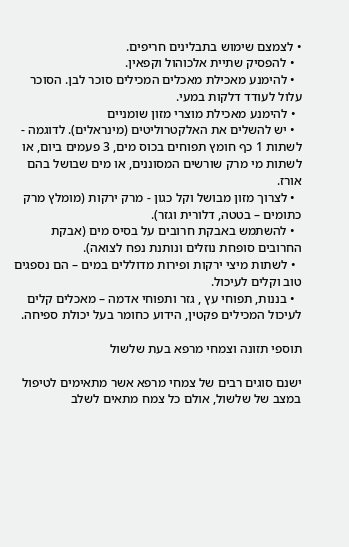• לצמצם שימוש בתבלינים חריפים.
  • להפסיק שתיית אלכוהול וקפאין.
  • להימנע מאכילת מאכלים המכילים סוכר לבן. הסוכר עלול לעודד דלקות במעי.
  • להימנע מאכילת מוצרי מזון שומניים
  • יש להשלים את האלקטרוליטים (מינראלים). לדוגמה - לשתות 1 כף חומץ תפוחים בכוס מים, 3 פעמים ביום, או לשתות מי מרק שורשים המסוננים, או מים שבושל בהם אורז.
  • לצרוך מזון מבושל וקל כגון - מרק ירקות (מומלץ מרק כתומים – בטטה, דלורית וגזר).
  • להשתמש באבקת חרובים על בסיס מים (אבקת החרובים סופחת נוזלים ונותנת נפח לצואה).
  • לשתות מיצי ירקות ופירות מדוללים במים – הם נספגים טוב וקלים לעיכול.
  • בננות, תפוחי עץ , גזר ותפוחי אדמה – מאכלים קלים לעיכול המכילים פקטין, הידוע כחומר בעל יכולת ספיחה.

תוספי תזונה וצמחי מרפא בעת שלשול

ישנם סוגים רבים של צמחי מרפא אשר מתאימים לטיפול במצב של שלשול, אולם כל צמח מתאים לשלב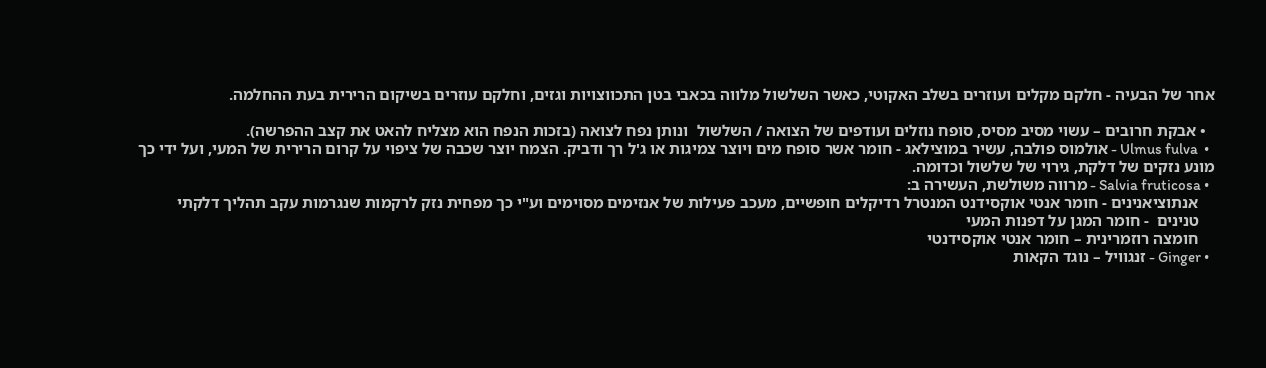אחר של הבעיה - חלקם מקלים ועוזרים בשלב האקוטי, כאשר השלשול מלווה בכאבי בטן התכווצויות וגזים, וחלקם עוזרים בשיקום הרירית בעת ההחלמה.

  • אבקת חרובים – עשוי מסיב מסיס, סופח נוזלים ועודפים של הצואה / השלשול  ונותן נפח לצואה (בזכות הנפח הוא מצליח להאט את קצב ההפרשה).
  •  Ulmus fulva - אולמוס פולבה, עשיר במוצילאג - חומר אשר סופח מים ויוצר צמיגות או ג'ל רך ודביק. הצמח יוצר שכבה של ציפוי על קרום הרירית של המעי, ועל ידי כך מונע נזקים של דלקת, גירוי של שלשול וכדומה.
  • Salvia fruticosa - מרווה משולשת, העשירה ב:
    אנתוציאנינים - חומר אנטי אוקסידנט המנטרל רדיקלים חופשיים, מעכב פעילות של אנזימים מסוימים וע"י כך מפחית נזק לרקמות שנגרמות עקב תהליך דלקתי
    טנינים  - חומר המגן על דפנות המעי
    חומצה רוזמרינית – חומר אנטי אוקסידנטי
  • Ginger - זנגוויל – נוגד הקאות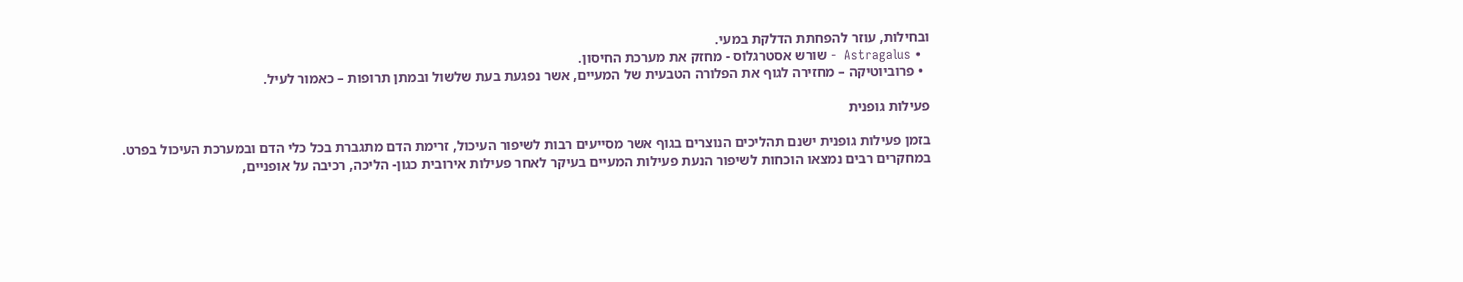ובחילות, עוזר להפחתת הדלקת במעי.
  • Astragalus  - שורש אסטרגלוס - מחזק את מערכת החיסון.
  • פרוביוטיקה – מחזירה לגוף את הפלורה הטבעית של המעיים, אשר נפגעת בעת שלשול ובמתן תרופות – כאמור לעיל.

פעילות גופנית

בזמן פעילות גופנית ישנם תהליכים הנוצרים בגוף אשר מסייעים רבות לשיפור העיכול, זרימת הדם מתגברת בכל כלי הדם ובמערכת העיכול בפרט.
במחקרים רבים נמצאו הוכחות לשיפור הנעת פעילות המעיים בעיקר לאחר פעילות אירובית כגון- הליכה, רכיבה על אופניים,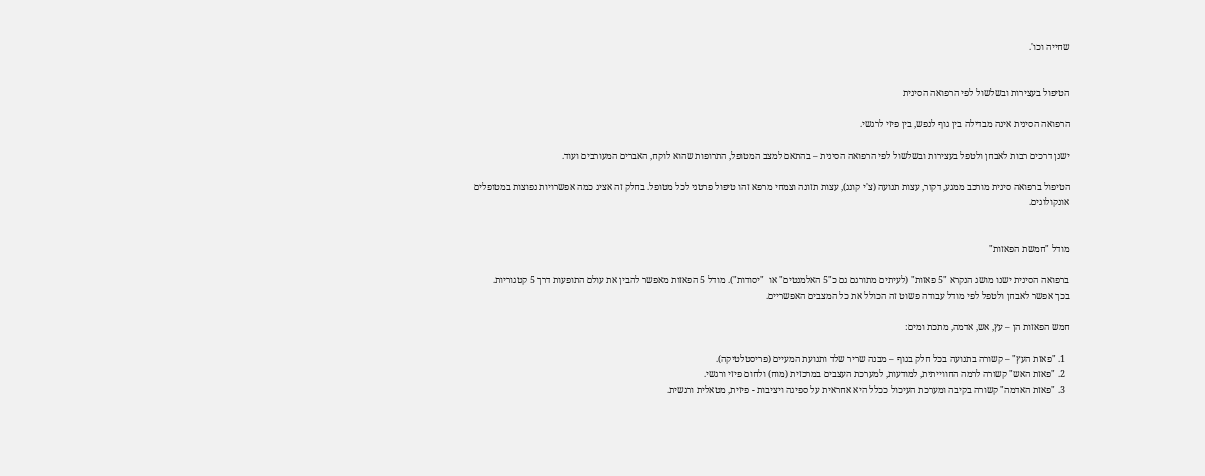שחייה וכו'.


הטיפול בעצירות ובשלשול לפי הרפואה הסינית

הרפואה הסינית אינה מבדילה בין גוף לנפש, בין פיזי לרגשי.

ישנן דרכים רבות לאבחן ולטפל בעצירות ובשלשול לפי הרפואה הסינית – בהתאם למצב המטופל, התרופות שהוא לוקח, האברים המעורבים ועוד.

הטיפול ברפואה סינית מורכב ממגע, דקור, עצות תנועה (צ'י קונג), עצות תזונה וצמחי מרפא זהו טיפול פרטני לכל מטופל. בחלק זה אציג כמה אפשרויות נפוצות במטופלים אונקולוגים.


מודל "חמשת הפאזות"

ברפואה הסינית ישנו מושג הנקרא "5 פאזות" (לעיתים מתורגם גם כ"5 האלמנטים" או  "יסודות"). מודל 5 הפאזות מאפשר להבין את עולם התופעות דרך 5 קטגוריות.
בכך אפשר לאבחן ולטפל לפי מודל עבודה פשוט זה הכולל את כל המצבים האפשריים.

חמש הפאזות הן – עץ, אש, אדמה, מתכת ומים:

  1. "פאזת העץ" – קשורה בתנועה בכל חלק בגוף – מבנה שריר שלד ותנועת המעיים (פריסטלטיקה).
  2. "פאזת האש" קשורה לרמה החווייתית, למודעות, למערכת העצבים במרכזית (מוח) ולחום פיזי ורגשי.
  3. "פאזת האדמה" קשורה בקיבה ומערכת העיכול ככלל היא אחראית על ספיגה ויציבות - פיזית, מטאלית ורגשית.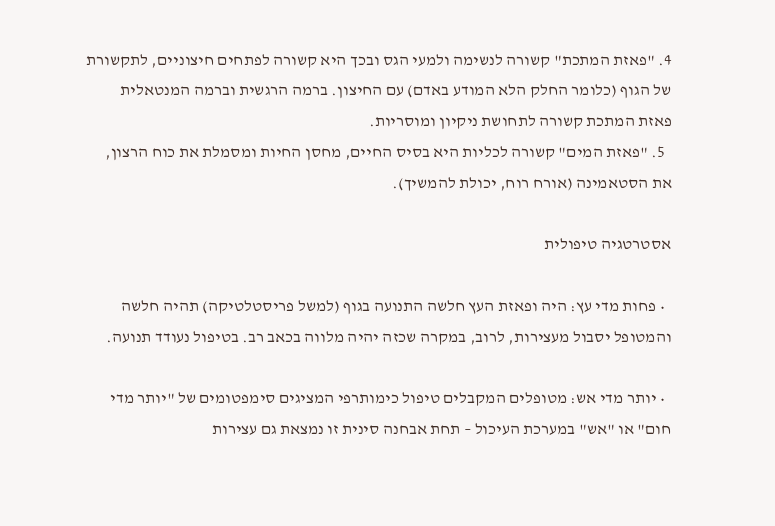4. "פאזת המתכת" קשורה לנשימה ולמעי הגס ובכך היא קשורה לפתחים חיצוניים, לתקשורת של הגוף (כלומר החלק הלא המודע באדם) עם החיצון. ברמה הרגשית וברמה המנטאלית פאזת המתכת קשורה לתחושת ניקיון ומוסריות.
  5. "פאזת המים" קשורה לכליות היא בסיס החיים, מחסן החיות ומסמלת את כוח הרצון, את הסטאמינה (אורח רוח, יכולת להמשיך).

אסטרטגיה טיפולית

  • פחות מדי עץ: היה ופאזת העץ חלשה התנועה בגוף (למשל פריסטלטיקה) תהיה חלשה והמטופל יסבול מעצירות, לרוב, במקרה שכזה יהיה מלווה בכאב רב. בטיפול נעודד תנועה.

  • יותר מדי אש: מטופלים המקבלים טיפול כימותרפי המציגים סימפטומים של "יותר מדי חום" או "אש" במערכת העיכול – תחת אבחנה סינית זו נמצאת גם עצירות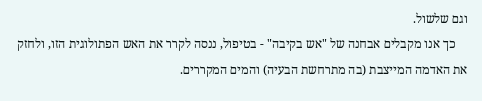וגם שלשול.
    כך אנו מקבלים אבחנה של "אש בקיבה" - בטיפול, ננסה לקרר את האש הפתולוגית הזו, ולחזק את האדמה המייצבת (בה מתרחשת הבעיה) והמים המקררים.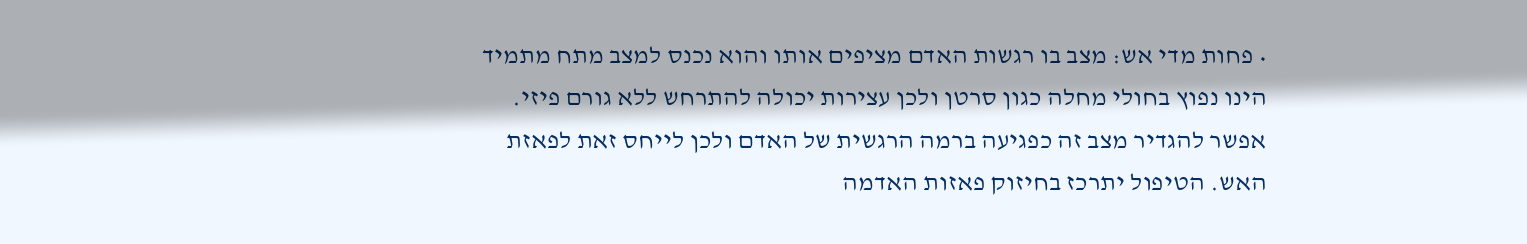• פחות מדי אש: מצב בו רגשות האדם מציפים אותו והוא נכנס למצב מתח מתמיד הינו נפוץ בחולי מחלה כגון סרטן ולכן עצירות יכולה להתרחש ללא גורם פיזי. אפשר להגדיר מצב זה כפגיעה ברמה הרגשית של האדם ולכן לייחס זאת לפאזת האש. הטיפול יתרכז בחיזוק פאזות האדמה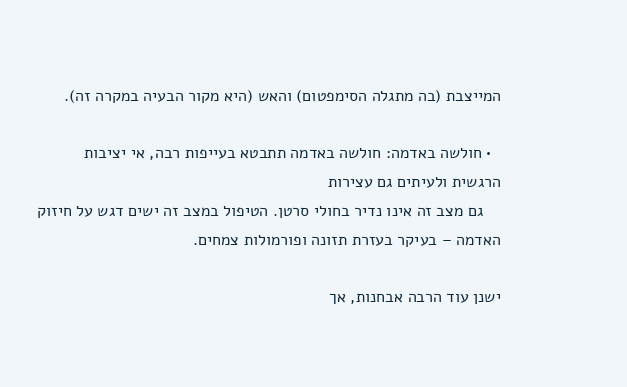המייצבת (בה מתגלה הסימפטום) והאש (היא מקור הבעיה במקרה זה).

  • חולשה באדמה: חולשה באדמה תתבטא בעייפות רבה, אי יציבות הרגשית ולעיתים גם עצירות
    גם מצב זה אינו נדיר בחולי סרטן. הטיפול במצב זה ישים דגש על חיזוק האדמה – בעיקר בעזרת תזונה ופורמולות צמחים.

ישנן עוד הרבה אבחנות, אך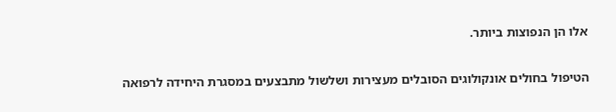אלו הן הנפוצות ביותר.


הטיפול בחולים אונקולוגים הסובלים מעצירות ושלשול מתבצעים במסגרת היחידה לרפואה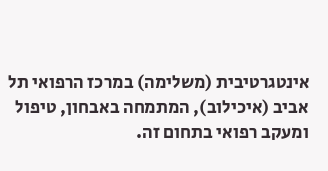אינטגרטיבית (משלימה) במרכז הרפואי תל אביב (איכילוב), המתמחה באבחון, טיפול ומעקב רפואי בתחום זה.